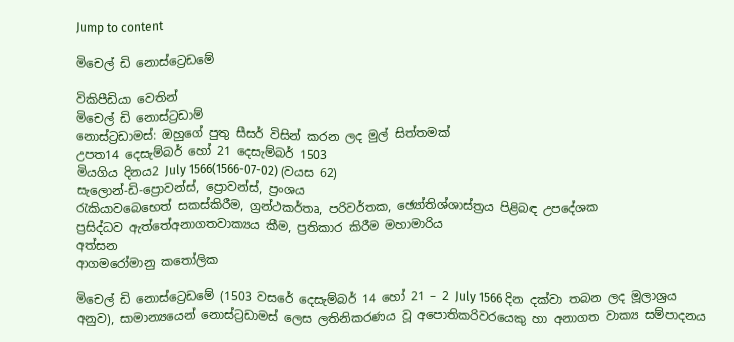Jump to content

මිචෙල් ඩි නොස්ට්‍රෙඩමේ

විකිපීඩියා වෙතින්
මිචෙල් ඩි නොස්ට්‍රඩාම්
නොස්ට්‍රඩාමස්: ඔහුගේ පුතු සීසර් විසින් කරන ලද මුල් සිත්තමක්
උපත14 දෙසැම්බර් හෝ 21 දෙසැම්බර් 1503
මියගිය දිනය2 July 1566(1566-07-02) (වයස 62)
සැලොන්-ඩි-ප්‍රොවන්ස්, ප්‍රොවන්ස්, ප්‍රංශය
රැකියාවබෙභෙත් සකස්කිරීම, ග්‍රන්ථකර්තෘ, පරිවර්තක, ඡ්‍යෝතිශ්ශාස්ත්‍රය පිළිබඳ උපදේශක
ප්‍රසිද්ධව ඇත්තේඅනාගතවාක්‍යය කීම, ප්‍රතිකාර කිරීම මහාමාරිය
අත්සන
ආගමරෝමානු කතෝලික

මිචෙල් ඩි නොස්ට්‍රෙඩමේ (1503 වසරේ දෙසැම්බර් 14 හෝ 21 – 2 July 1566 දින දක්වා තබන ලද මූලාශ්‍රය අනුව), සාමාන්‍යයෙන් නොස්ට්‍රඩාමස් ලෙස ලතිනිකරණය වූ අපොතිකරිවරයෙකු හා අනාගත වාක්‍ය සම්පාදනය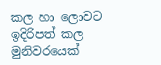කල හා ලොවට ඉදිරිපත් කල මුනිවරයෙක්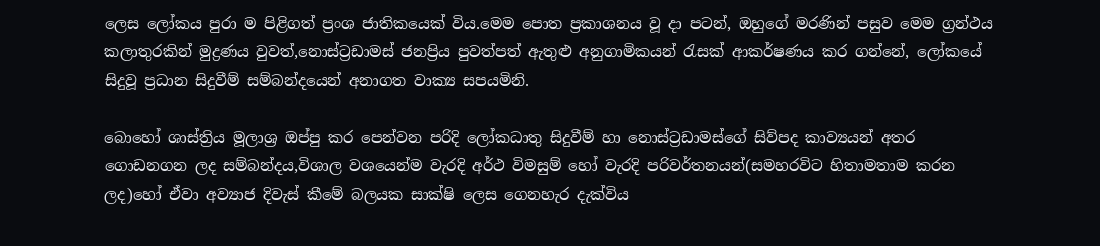ලෙස ලෝකය පුරා ම පිළිගත් ප්‍රංශ ජාතිකයෙක් විය.මෙම පොත ප්‍රකාශනය වූ දා පටන්, ඔහුගේ මරණින් පසුව මෙම ග්‍රන්ථය කලාතුරකින් මුද්‍රණය වුවත්,නොස්ට්‍රඩාමස් ජනප්‍රිය පුවත්පත් ඇතුළු අනුගාමිකයන් රැසක් ආකර්ෂණය කර ගන්නේ, ලෝකයේ සිදුවූ ප්‍රධාන සිදුවීම් සම්බන්දයෙන් අනාගත වාක්‍ය සපයමිනි.

බොහෝ ශාස්ත්‍රිය මූලාශ්‍ර ඔප්පු කර පෙන්වන පරිදි ලෝකධාතු සිදුවීම් හා නොස්ට්‍රඩාමස්ගේ සිව්පද කාව්‍යයන් අතර ගොඩනගන ලද සම්බන්දය,විශාල වශයෙන්ම වැරදි අර්ථ විමසුම් හෝ වැරදි පරිවර්තනයන්(සමහරවිට හිතාමතාම කරන ලද)හෝ ඒවා අව්‍යාජ දිවැස් කීමේ බලයක සාක්ෂි ලෙස ගෙනහැර දැක්විය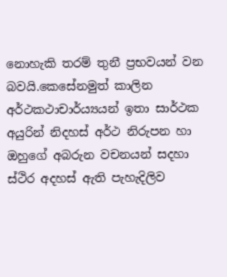නොහැකි තරම් තුනී ප්‍රභවයන් වන බවයි.කෙසේනමුත් කාලින අර්ථකථාචාර්ය්‍යයන් ඉතා සාර්ථක අයුරින් නිදහස් අර්ථ නිරුපන හා ඔහුගේ අබරුන වචනයන් සදහා ස්ථිර අදහස් ඇති පැහැදිලිව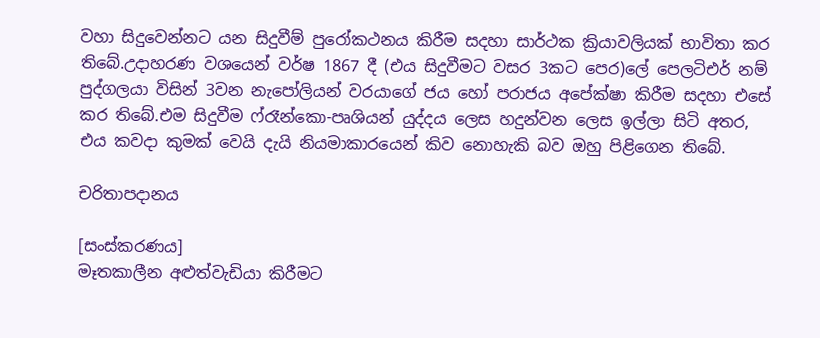වහා සිදුවෙන්නට යන සිදුවීම් පුරෝකථනය කිරීම සදහා සාර්ථක ක්‍රියාවලියක් භාවිතා කර තිබේ.උදාහරණ වශයෙන් වර්ෂ 1867 දී (එය සිදුවීමට වසර 3කට පෙර)ලේ පෙලටිඑර් නම් පුද්ගලයා විසින් 3වන නැපෝලියන් වරයාගේ ජය හෝ පරාජය අපේක්ෂා කිරීම සදහා එසේ කර තිබේ.එම සිදුවීම ෆ්රෑන්කො-පෘශියන් යුද්දය ලෙස හදුන්වන ලෙස ඉල්ලා සිටි අතර, එය කවදා කුමක් වෙයි දැයි නියමාකාරයෙන් කිව නොහැකි බව ඔහු පිළිගෙන තිබේ.

චරිතාපදානය

[සංස්කරණය]
මෑතකාලීන අළුත්වැඩියා කිරීමට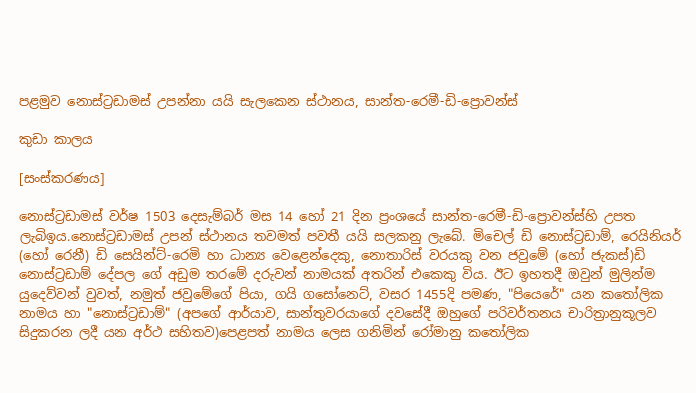පළමුව නොස්ට්‍රඩාමස් උපන්නා යයි සැලකෙන ස්ථානය, සාන්ත-රෙමී-ඩි-ප්‍රොවන්ස්

කුඩා කාලය

[සංස්කරණය]

නොස්ට්‍රඩාමස් වර්ෂ 1503 දෙසැම්බර් මස 14 හෝ 21 දින ප්‍රංශයේ සාන්ත-රෙමී-ඩි-ප්‍රොවන්ස්හි උපත ලැබිඉය.නොස්ට්‍රඩාමස් උපන් ස්ථානය තවමත් පවතී යයි සලකනු ලැබේ. මිචෙල් ඩි නොස්ට්‍රඩාම්, රෙයිනියර් (හෝ රෙනී) ඩි සෙයින්ට්-රෙමි හා ධාන්‍ය වෙළෙන්දෙකු, නොතාරිස් වරයකු වන ජවුමේ (හෝ ජැකස්)ඩි නොස්ට්‍රඩාම් දේපල ගේ අඩුම තරමේ දරුවන් නාමයක් අතරින් එකෙකු විය. ඊට ඉහතදී ඔවුන් මුලින්ම යුදෙව්වන් වුවත්, නමුත් ජවුමේගේ පියා, ගයි ගසෝනෙට්, වසර 1455දි පමණ, "පියෙරේ" යන කතෝලික නාමය හා "නොස්ට්‍රඩාම්" (අපගේ ආර්යාව, සාන්තුවරයාගේ දවසේදී ඔහුගේ පරිවර්තනය චාරිත්‍රානුකූලව සිදුකරන ලදී යන අර්ථ සහිතව)පෙළපත් නාමය ලෙස ගනිමින් රෝමානු කතෝලික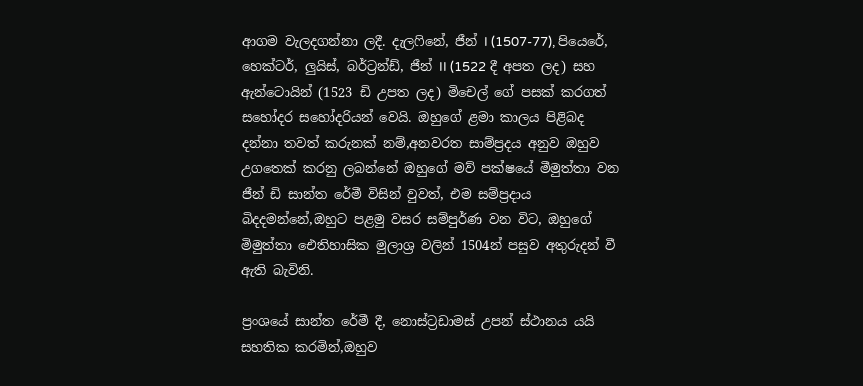ආගම වැලදගන්නා ලදී. දැලෆිනේ, ජීන් I (1507-77), පියෙරේ, හෙක්ටර්, ලුයිස්, බර්ට්‍රන්ඩ්, ජීන් II (1522 දී අපත ලද) සහ ඇන්ටොයින් (1523 ඩි උපත ලද) මිචෙල් ගේ පසක් කරගත් සහෝදර සහෝදරියන් වෙයි. ඔහුගේ ළමා කාලය පිළිබද දන්නා තවත් කරුනක් නම්,අනවරත සාම්ප්‍රදය අනුව ඔහුව උගතෙක් කරනු ලබන්නේ ඔහුගේ මව් පක්ෂයේ මීමුත්තා වන ජීන් ඩි සාන්ත රේමී විසින් වුවත්, එම සම්ප්‍රදාය බිදදමන්නේ,ඔහුට පළමු වසර සම්පුර්ණ වන විට, ඔහුගේ මිමුත්තා ඓතිහාසික මුලාශ්‍ර වලින් 1504න් පසුව අතුරුදන් වී ඇති බැවිනි.

ප්‍රංශයේ සාන්ත රේමී දී, නොස්ට්‍රඩාමස් උපන් ස්ථානය යයි සහතික කරමින්,ඔහුව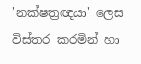'නක්ෂත්‍රඥයා' ලෙස විස්තර කරමින් හා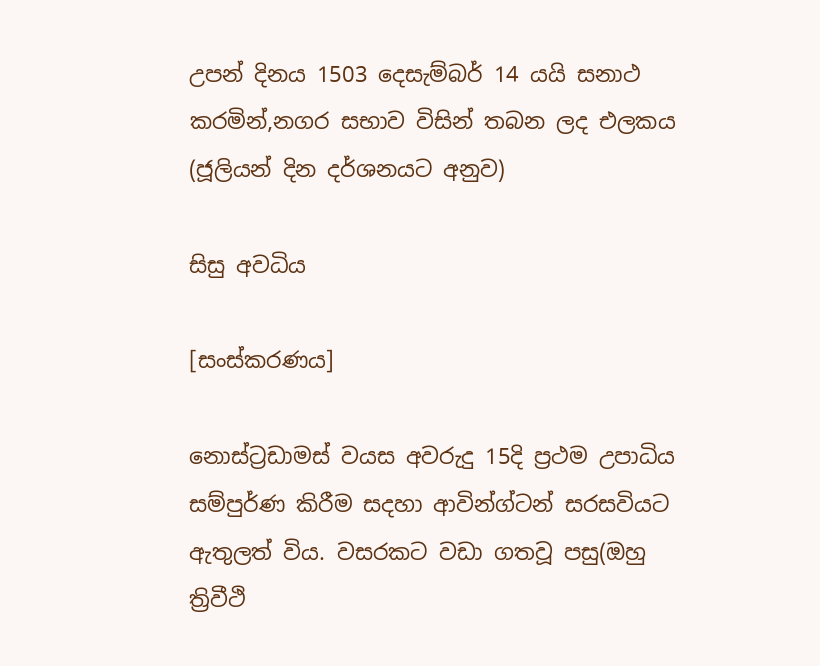උපන් දිනය 1503 දෙසැම්බර් 14 යයි සනාථ කරමින්,නගර සභාව විසින් තබන ලද එලකය (ජූලියන් දින දර්ශනයට අනුව)

සිසු අවධිය

[සංස්කරණය]

නොස්ට්‍රඩාමස් වයස අවරුදු 15දි ප්‍රථම උපාධිය සම්පුර්ණ කිරීම සදහා ආවින්ග්ටන් සරසවියට ඇතුලත් විය. වසරකට වඩා ගතවූ පසු(ඔහු ත්‍රිවීථි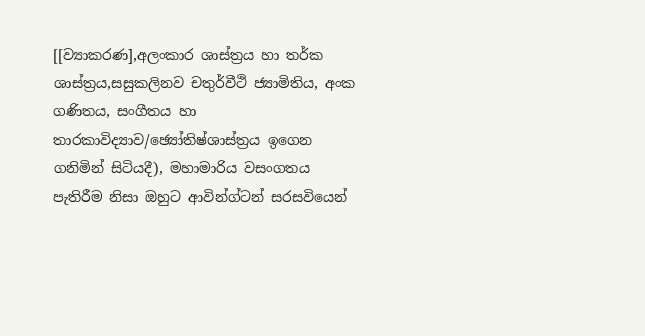[[ව්‍යාකරණ],අලංකාර ශාස්ත්‍රය හා තර්ක ශාස්ත්‍රය,සසුකලිනව චතුර්වීථි ජ්‍යාමිතිය, අංක ගණිතය, සංගීතය හා තාරකාවිද්‍යාව/ඡ්‍යෝතිෂ්ශාස්ත්‍රය ඉගෙන ගනිමින් සිටියදී), මහාමාරිය වසංගතය පැතිරීම නිසා ඔහුට ආවින්ග්ටන් සරසවියෙන්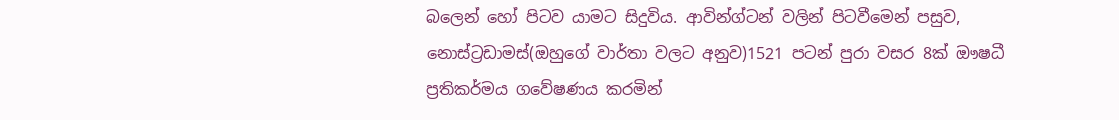බලෙන් හෝ පිටව යාමට සිදුවිය. ආවින්ග්ටන් වලින් පිටවීමෙන් පසුව, නොස්ට්‍රඩාමස්(ඔහුගේ වාර්තා වලට අනුව)1521 පටන් පුරා වසර 8ක් ඖෂධී ප්‍රතිකර්මය ගවේෂණය කරමින්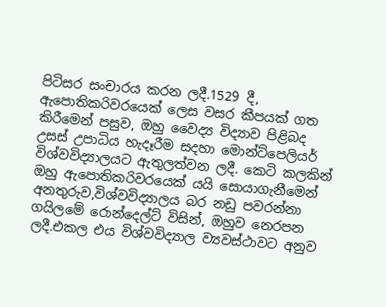පිටිසර සංචාරය කරන ලදී.1529 දී, ඇපොතිකරිවරයෙක් ලෙස වසර කීපයක් ගත කිරීමෙන් පසුව, ඔහු වෛද්‍ය විද්‍යාව පිළිබද උසස් උපාධිය හැදෑරීම සදහා මොන්ට්පෙලියර් විශ්වවිද්‍යාලයට ඇතුලත්වන ලදී. කෙටි කලකින් ඔහු ඇපොතිකරිවරයෙක් යයි සොයාගැනීමෙන් අනතුරුව,විශ්වවිද්‍යාලය බර නඩු පවරන්නා ගයිලමේ රොන්දෙල්ට් විසින්, ඔහුව නෙරපන ලදී.එකල එය විශ්වවිද්‍යාල ව්‍යවස්ථාවට අනුව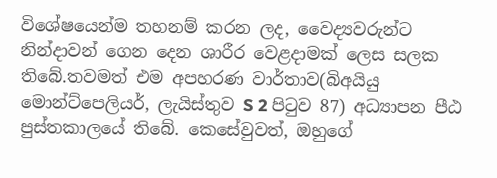විශේෂයෙන්ම තහනම් කරන ලද, වෛද්‍යවරුන්ට නින්දාවන් ගෙන දෙන ශාරීර වෙළදාමක් ලෙස සලක තිබේ.තවමත් එම අපහරණ වාර්තාව(බිඅයියු මොන්ට්පෙලියර්, ලැයිස්තුව S 2 පිටුව 87) අධ්‍යාපන පීඨ පුස්තකාලයේ තිබේ. කෙසේවුවත්, ඔහුගේ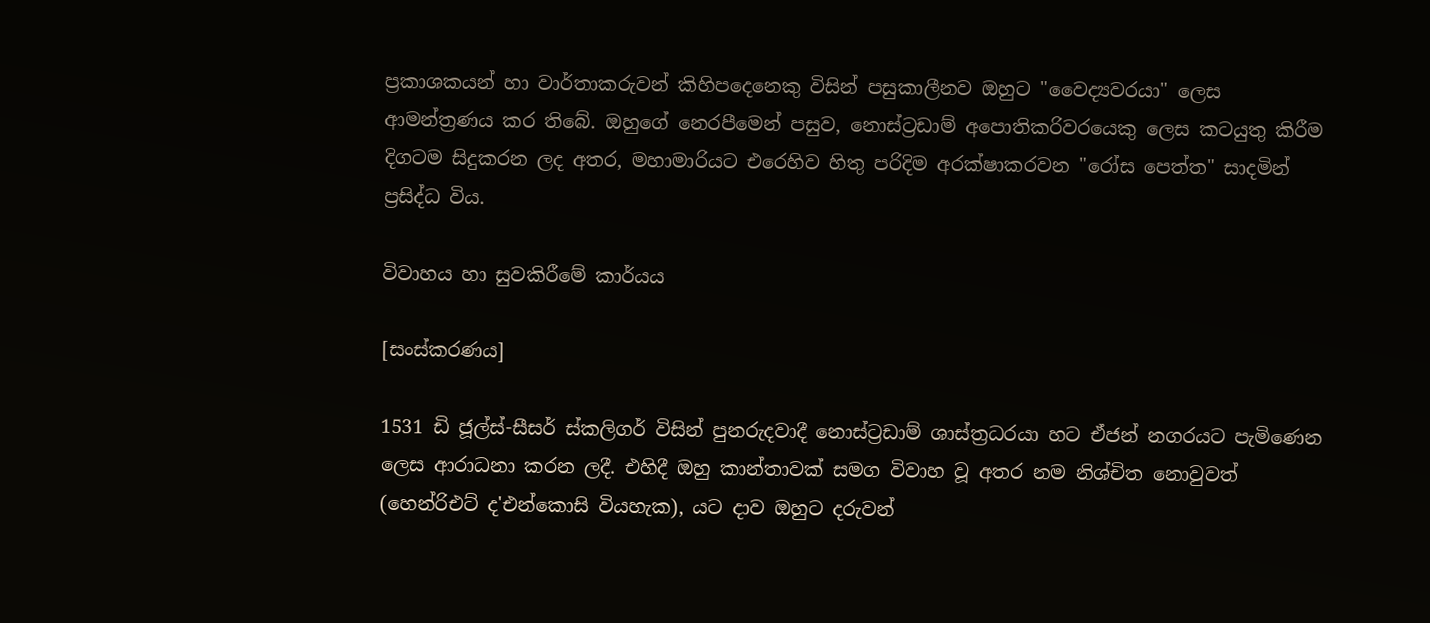ප්‍රකාශකයන් හා වාර්තාකරුවන් කිහිපදෙනෙකු විසින් පසුකාලීනව ඔහුට "වෛද්‍යවරයා" ලෙස ආමන්ත්‍රණය කර තිබේ. ඔහුගේ නෙරපීමෙන් පසුව, නොස්ට්‍රඩාම් අපොතිකරිවරයෙකු ලෙස කටයුතු කිරීම දිගටම සිදුකරන ලද අතර, මහාමාරියට එරෙහිව හිතු පරිදිම අරක්ෂාකරවන "රෝස පෙත්ත" සාදමින් ප්‍රසිද්ධ විය.

විවාහය හා සුවකිරීමේ කාර්යය

[සංස්කරණය]

1531 ඩි ජූල්ස්-සීසර් ස්කලිගර් විසින් පුනරුදවාදී නොස්ට්‍රඩාම් ශාස්ත්‍රධරයා හට ඒජන් නගරයට පැමිණෙන ලෙස ආරාධනා කරන ලදී. එහිදී ඔහු කාන්තාවක් සමග විවාහ වූ අතර නම නිශ්චිත නොවුවත් (හෙන්රිඑට් ද'එන්කොසි වියහැක), යට දාව ඔහුට දරුවන්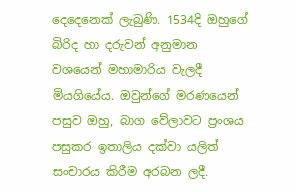දෙදෙනෙක් ලැබුණි. 1534දි ඔහුගේ බිරිද හා දරුවන් අනුමාන වශයෙන් මහාමාරිය වැලදී මියගියේය. ඔවුන්ගේ මරණයෙන් පසුව ඔහු, බාග වේලාවට ප්‍රංශය පසුකර ඉතාලිය දක්වා යලිත් සංචාරය කිරීම අරබන ලදී.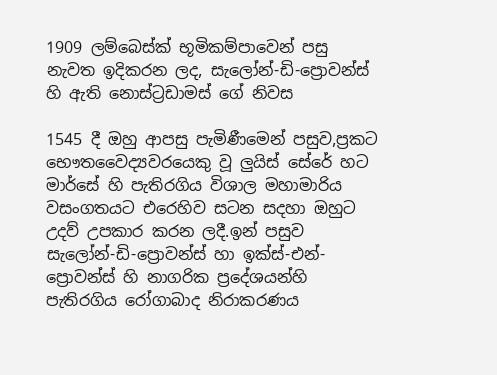1909 ලම්බෙස්ක් භූමිකම්පාවෙන් පසු නැවත ඉදිකරන ලද, සැලෝන්-ඩි-ප්‍රොවන්ස් හි ඇති නොස්ට්‍රඩාමස් ගේ නිවස

1545 දී ඔහු ආපසු පැමිණීමෙන් පසුව,ප්‍රකට භෞතවෛද්‍යවරයෙකු වූ ලුයිස් සේරේ හට මාර්සේ හි පැතිරගිය විශාල මහාමාරිය වසංගතයට එරෙහිව සටන සදහා ඔහුට උදව් උපකාර කරන ලදී.ඉන් පසුව සැලෝන්-ඩි-ප්‍රොවන්ස් හා ඉක්ස්-එන්-ප්‍රොවන්ස් හි නාගරික ප්‍රදේශයන්හි පැතිරගිය රෝගාබාද නිරාකරණය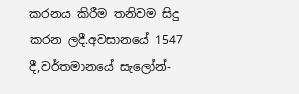කරනය කිරීම තනිවම සිදු කරන ලදී.අවසානයේ 1547 දී,වර්තමානයේ සැලෝන්-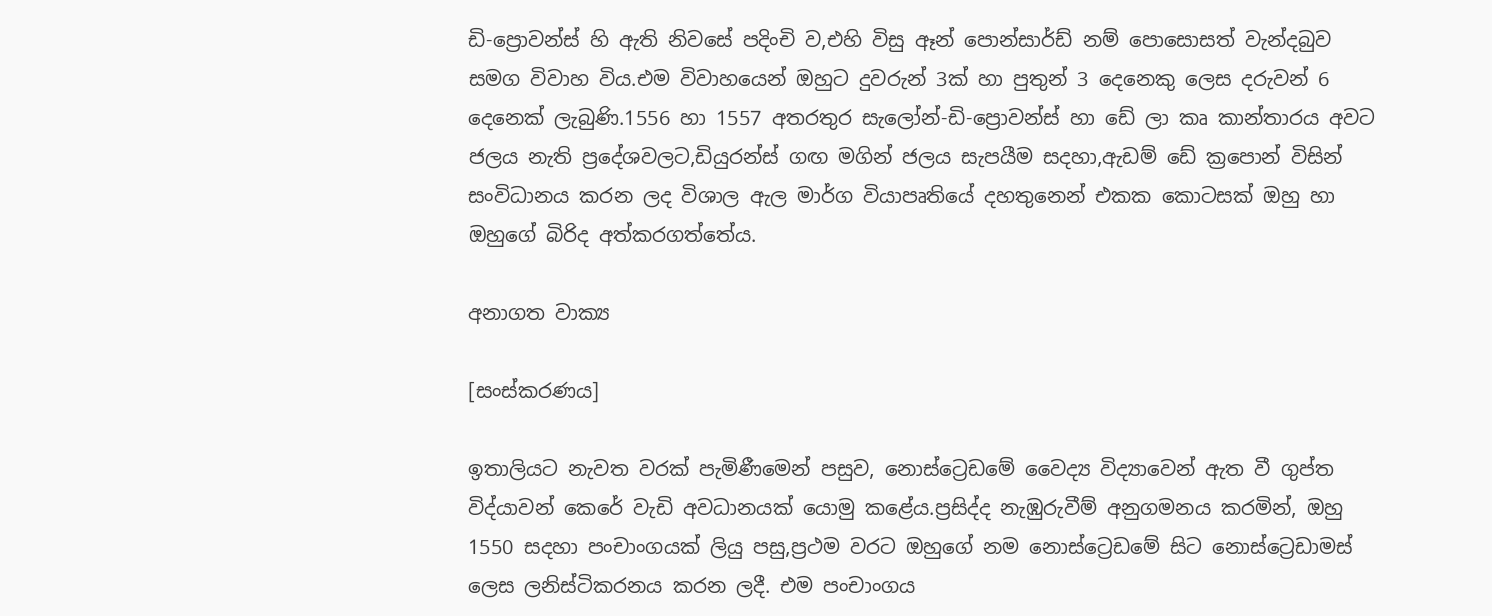ඩි-ප්‍රොවන්ස් හි ඇති නිවසේ පදිංචි ව,එහි විසු ඈන් පොන්සාර්ඩ් නම් පොසොසත් වැන්දබුව සමග විවාහ විය.එම විවාහයෙන් ඔහුට දුවරුන් 3ක් හා පුතුන් 3 දෙනෙකු ලෙස දරුවන් 6 දෙනෙක් ලැබුණි.1556 හා 1557 අතරතුර සැලෝන්-ඩි-ප්‍රොවන්ස් හා ඩේ ලා කෘ කාන්තාරය අවට ජලය නැති ප්‍රදේශවලට,ඩියුරන්ස් ගඟ මගින් ජලය සැපයීම සදහා,ඇඩම් ඩේ ක්‍රපොන් විසින් සංවිධානය කරන ලද විශාල ඇල මාර්ග වියාපෘතියේ දහතුනෙන් එකක කොටසක් ඔහු හා ඔහුගේ බිරිද අත්කරගත්තේය.

අනාගත වාක්‍ය

[සංස්කරණය]

ඉතාලියට නැවත වරක් පැමිණීමෙන් පසුව, නොස්ට්‍රෙඩමේ වෛද්‍ය විද්‍යාවෙන් ඇත වී ගුප්ත විද්යාවන් කෙරේ වැඩි අවධානයක් යොමු කළේය.ප්‍රසිද්ද නැඹුරුවීම් අනුගමනය කරමින්, ඔහු 1550 සදහා පංචාංගයක් ලියු පසු,ප්‍රථම වරට ඔහුගේ නම නොස්ට්‍රෙඩමේ සිට නොස්ට්‍රෙඩාමස් ලෙස ලනිස්ටිකරනය කරන ලදී. එම පංචාංගය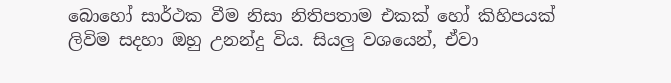බොහෝ සාර්ථක වීම නිසා නිතිපතාම එකක් හෝ කිහිපයක් ලිවිම සදහා ඔහු උනන්දු විය. සියලු වශයෙන්, ඒවා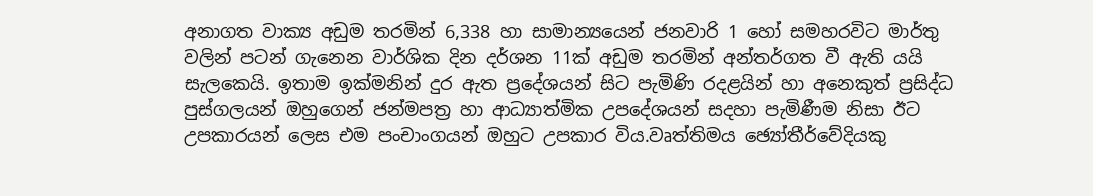අනාගත වාක්‍ය අඩුම තරමින් 6,338 හා සාමාන්‍යයෙන් ජනවාරි 1 හෝ සමහරවිට මාර්තු වලින් පටන් ගැනෙන වාර්ශික දින දර්ශන 11ක් අඩුම තරමින් අන්තර්ගත වී ඇති යයි සැලකෙයි. ඉතාම ඉක්මනින් දුර ඇත ප්‍රදේශයන් සිට පැමිණි රදළයින් හා අනෙකුත් ප්‍රසිද්ධ පුස්ගලයන් ඔහුගෙන් ජන්මපත්‍ර හා ආධ්‍යාත්මික උපදේශයන් සදහා පැමිණීම නිසා ඊට උපකාරයන් ලෙස එම පංචාංගයන් ඔහුට උපකාර විය.වෘත්තිමය ඡ්‍යෝතීර්වේදියකු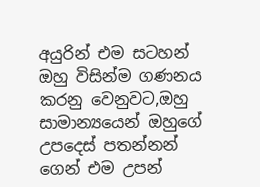අයුරින් එම සටහන් ඔහු විසින්ම ගණනය කරනු වෙනුවට,ඔහු සාමාන්‍යයෙන් ඔහුගේ උපදෙස් පතන්නන් ගෙන් එම උපන්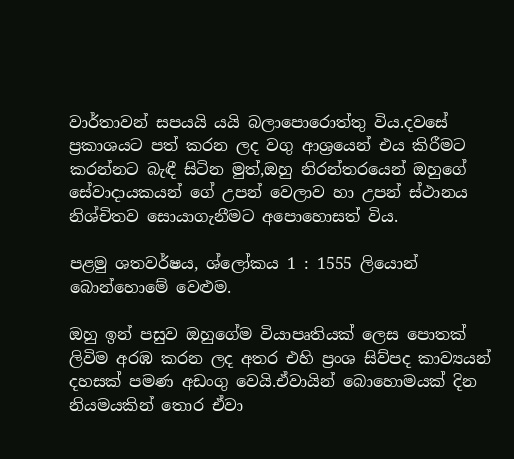වාර්තාවන් සපයයි යයි බලාපොරොත්තු විය.දවසේ ප්‍රකාශයට පත් කරන ලද වගු ආශ්‍රයෙන් එය කිරීමට කරන්නට බැඳී සිටින මුත්,ඔහු නිරන්තරයෙන් ඔහුගේ සේවාදායකයන් ගේ උපන් වෙලාව හා උපන් ස්ථානය නිශ්චිතව සොයාගැනීමට අපොහොසත් විය.

පළමු ශතවර්ෂය, ශ්ලෝකය 1 : 1555 ලියොන් බොන්හොමේ වෙළුම.

ඔහු ඉන් පසුව ඔහුගේම වියාපෘතියක් ලෙස පොතක් ලිවිම අරඹ කරන ලද අතර එහි ප්‍රංශ සිව්පද කාව්‍යයන් දහසක් පමණ අඩංගු වෙයි.ඒවායින් බොහොමයක් දින නියමයකින් තොර ඒවා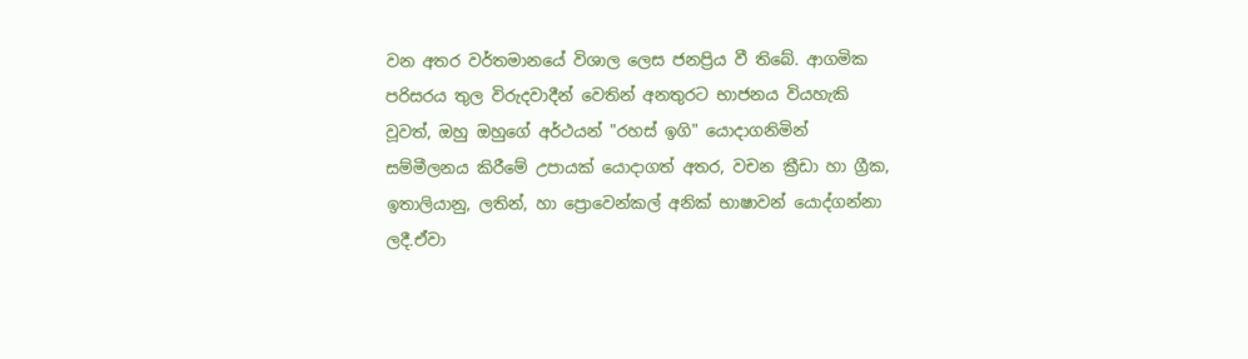වන අතර වර්තමානයේ විශාල ලෙස ජනප්‍රිය වී තිබේ. ආගමික පරිසරය තුල විරුදවාදීන් වෙතින් අනතුරට භාජනය වියහැකි වූවත්, ඔහු ඔහුගේ අර්ථයන් "රහස් ඉගි" යොදාගනිමින් සම්මීලනය කිරීමේ උපායක් යොදාගත් අතර, වචන ක්‍රීඩා හා ග්‍රීක, ඉතාලියානු, ලතින්, හා ප්‍රොවෙන්කල් අනික් භාෂාවන් යොද්ගන්නා ලදී.ඒවා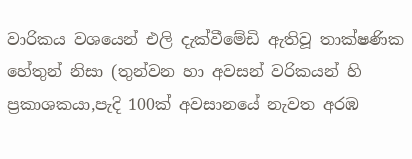වාරිකය වශයෙන් එලි දැක්වීමේඩි ඇතිවූ තාක්ෂණික හේතුන් නිසා (තුන්වන හා අවසන් වරිකයන් හි ප්‍රකාශකයා,පැදි 100ක් අවසානයේ නැවත අරඹ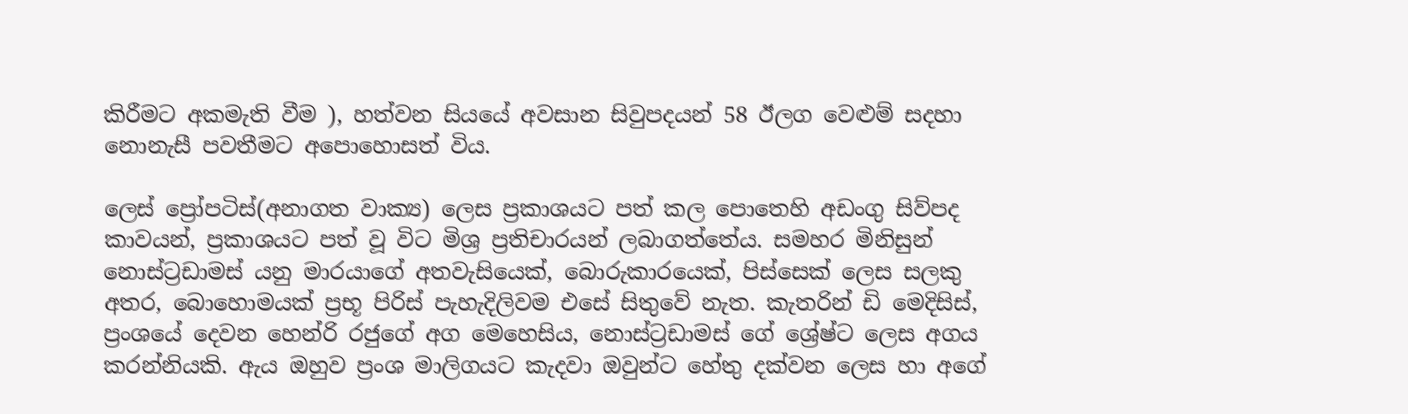කිරීමට අකමැති වීම ), හත්වන සියයේ අවසාන සිවුපදයන් 58 ඊලග වෙළුම් සදහා නොනැසී පවතීමට අපොහොසත් විය.

ලෙස් ප්‍රෝපටිස්(අනාගත වාක්‍ය) ලෙස ප්‍රකාශයට පත් කල පොතෙහි අඩංගු සිව්පද කාවයන්, ප්‍රකාශයට පත් වූ විට මිශ්‍ර ප්‍රතිචාරයන් ලබාගත්තේය. සමහර මිනිසුන් නොස්ට්‍රඩාමස් යනු මාරයාගේ අතවැසියෙක්, බොරුකාරයෙක්, පිස්සෙක් ලෙස සලකු අතර, බොහොමයක් ප්‍රභූ පිරිස් පැහැදිලිවම එසේ සිතුවේ නැත. කැතරින් ඩි මෙදිසිස්, ප්‍රංශයේ දෙවන හෙන්රි රජුගේ අග මෙහෙසිය, නොස්ට්‍රඩාමස් ගේ ශ්‍රේෂ්ට ලෙස අගය කරන්නියකි. ඇය ඔහුව ප්‍රංශ මාලිගයට කැදවා ඔවුන්ට හේතු දක්වන ලෙස හා අගේ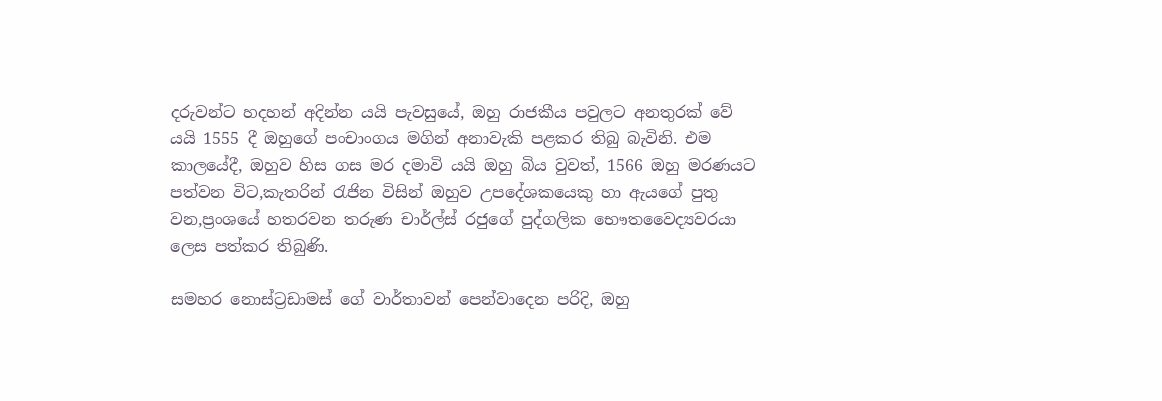දරුවන්ට හදහන් අදින්න යයි පැවසුයේ, ඔහු රාජකීය පවුලට අනතුරක් වේ යයි 1555 දී ඔහුගේ පංචාංගය මගින් අනාවැකි පළකර තිබු බැවිනි. එම කාලයේදී, ඔහුව හිස ගස මර දමාවි යයි ඔහු බිය වුවත්, 1566 ඔහු මරණයට පත්වන විට,කැතරින් රැජින විසින් ඔහුව උපදේශකයෙකු හා ඇයගේ පුතු වන,ප්‍රංශයේ හතරවන තරුණ චාර්ල්ස් රජුගේ පුද්ගලික භෞතවෛද්‍යවරයා ලෙස පත්කර තිබුණි.

සමහර නොස්ට්‍රඩාමස් ගේ වාර්තාවන් පෙන්වාදෙන පරිදි, ඔහු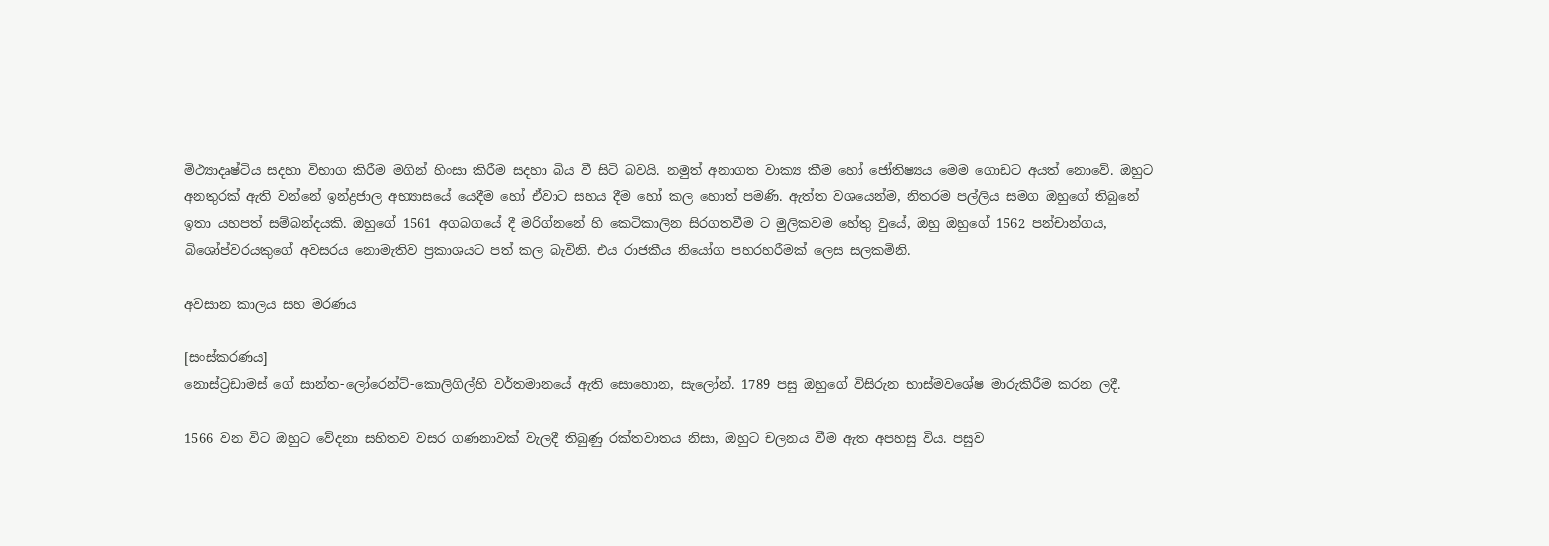මිථ්‍යාදෘෂ්ටිය සදහා විභාග කිරීම මගින් හිංසා කිරීම සදහා බිය වී සිටි බවයි. නමුත් අනාගත වාක්‍ය කීම හෝ ජෝතිෂ්‍යය මෙම ගොඩට අයත් නොවේ. ඔහුට අනතුරක් ඇති වන්නේ ඉන්ද්‍රජාල අභ්‍යාසයේ යෙදීම හෝ ඒවාට සහය දීම හෝ කල හොත් පමණි. ඇත්ත වශයෙන්ම, නිතරම පල්ලිය සමග ඔහුගේ තිබුනේ ඉතා යහපත් සම්බන්දයකි. ඔහුගේ 1561 අගබගයේ දී මරිග්නනේ හි කෙටිකාලින සිරගතවීම ට මුලිකවම හේතු වුයේ, ඔහු ඔහුගේ 1562 පන්චාන්ගය, බිශෝප්වරයකුගේ අවසරය නොමැතිව ප්‍රකාශයට පත් කල බැවිනි. එය රාජකීය නියෝග පහරහරීමක් ලෙස සලකමිනි.

අවසාන කාලය සහ මරණය

[සංස්කරණය]
නොස්ට්‍රඩාමස් ගේ සාන්ත-ලෝරෙන්ට්-කොලිගිල්හි වර්තමානයේ ඇති සොහොන, සැලෝන්. 1789 පසු ඔහුගේ විසිරුන භාස්මවශේෂ මාරුකිරීම කරන ලදී.

1566 වන විට ඔහුට වේදනා සහිතව වසර ගණනාවක් වැලදී තිබුණු රක්තවාතය නිසා, ඔහුට චලනය වීම ඇත අපහසු විය. පසුව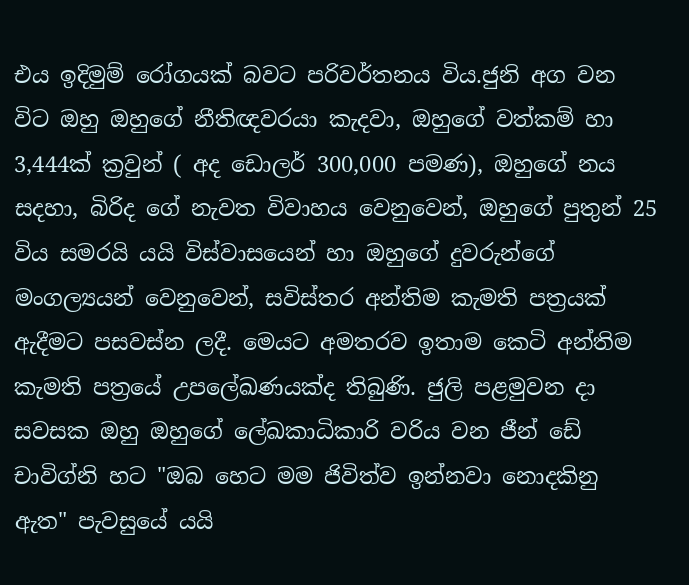එය ඉදිමුම් රෝගයක් බවට පරිවර්තනය විය.ජුනි අග වන විට ඔහු ඔහුගේ නීතිඥවරයා කැදවා, ඔහුගේ වත්කම් හා 3,444ක් ක්‍රවුන් ( අද ඩොලර් 300,000 පමණ), ඔහුගේ නය සදහා, බිරිද ගේ නැවත විවාහය වෙනුවෙන්, ඔහුගේ පුතුන් 25 විය සමරයි යයි විස්වාසයෙන් හා ඔහුගේ දුවරුන්ගේ මංගල්‍යයන් වෙනුවෙන්, සවිස්තර අන්තිම කැමති පත්‍රයක් ඇදීමට පසවස්න ලදී. මෙයට අමතරව ඉතාම කෙටි අන්තිම කැමති පත්‍රයේ උපලේඛණයක්ද තිබුණි. ජුලි පළමුවන දා සවසක ඔහු ඔහුගේ ලේඛකාධිකාරි වරිය වන ජීන් ඩේ චාවිග්නි හට "ඔබ හෙට මම ජිවිත්ව ඉන්නවා නොදකිනු ඇත" පැවසුයේ යයි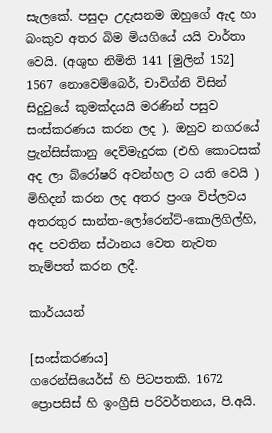සැලකේ. පසුදා උදැසනම ඔහුගේ ඇද හා බංකුව අතර බිම මියගියේ යයි වාර්තා වෙයි. (අශුභ නිමිති 141 [මුලින් 152] 1567 නොවෙම්බෙර්, චාවිග්නි විසින් සිදුවුයේ කුමක්දයයි මරණින් පසුව සංස්කරණය කරන ලද ). ඔහුව නගරයේ ප්‍රැන්සිස්කානු දෙව්මැදුරක (එහි කොටසක් අද ලා බ්රෝෂරි අවන්හල ට යති වෙයි ) මිහිදන් කරන ලද අතර ප්‍රංශ විප්ලවය අතරතුර සාන්ත-ලෝරෙන්ට්-කොලිගිල්හි, අද පවතින ස්ථානය වෙත නැවත තැම්පත් කරන ලදී.

කාර්යයන්

[සංස්කරණය]
ගරෙන්සියෙර්ස් හි පිටපතකි. 1672 ප්‍රොපසිස් හි ඉංග්‍රීසි පරිවර්තනය, පි.අයි.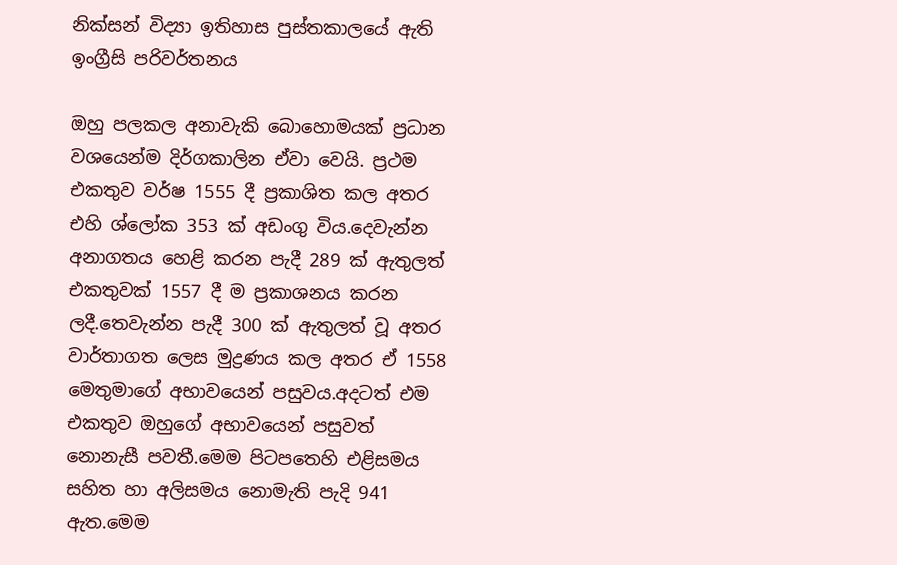නික්සන් විද්‍යා ඉතිහාස පුස්තකාලයේ ඇති ඉංග්‍රීසි පරිවර්තනය

ඔහු පලකල අනාවැකි බොහොමයක් ප්‍රධාන වශයෙන්ම දිර්ගකාලින ඒවා වෙයි. ප්‍රථම එකතුව වර්ෂ 1555 දී ප්‍රකාශිත කල අතර එහි ශ්ලෝක 353 ක් අඩංගු විය.දෙවැන්න අනාගතය හෙළි කරන පැදී 289 ක් ඇතුලත් එකතුවක් 1557 දී ම ප්‍රකාශනය කරන ලදී.තෙවැන්න පැදී 300 ක් ඇතුලත් වූ අතර වාර්තාගත ලෙස මුද්‍රණය කල අතර ඒ 1558 මෙතුමාගේ අභාවයෙන් පසුවය.අදටත් එම එකතුව ඔහුගේ අභාවයෙන් පසුවත් නොනැසී පවතී.මෙම පිටපතෙහි එළිසමය සහිත හා අලිසමය නොමැති පැදි 941 ඇත.මෙම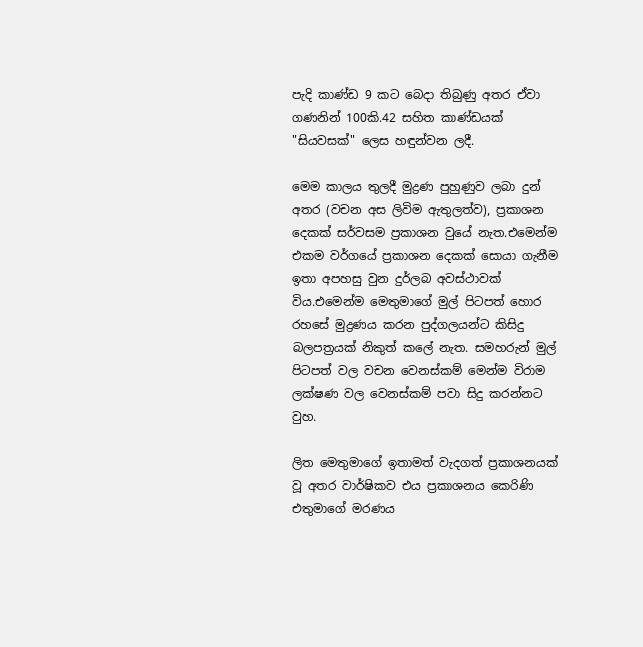පැදි කාණ්ඩ 9 කට බෙදා තිබුණු අතර ඒවා ගණනින් 100කි.42 සහිත කාණ්ඩයක් "සියවසක්" ලෙස හඳුන්වන ලදී.

මෙම කාලය තුලදී මුද්‍රණ පුහුණුව ලබා දුන් අතර (වචන අස ලිවිම ඇතුලත්ව), ප්‍රකාශන දෙකක් සර්වසම ප්‍රකාශන වුයේ නැත.එමෙන්ම එකම වර්ගයේ ප්‍රකාශන දෙකක් සොයා ගැනීම ඉතා අපහසු වුන දුර්ලබ අවස්ථාවක් විය.එමෙන්ම මෙතුමාගේ මුල් පිටපත් හොර රහසේ මුද්‍රණය කරන පුද්ගලයන්ට කිසිදු බලපත්‍රයක් නිකුත් කලේ නැත. සමහරුන් මුල් පිටපත් වල වචන වෙනස්කම් මෙන්ම විරාම ලක්ෂණ වල වෙනස්කම් පවා සිදු කරන්නට වුහ.

ලිත මෙතුමාගේ ඉතාමත් වැදගත් ප්‍රකාශනයක් වූ අතර වාර්ෂිකව එය ප්‍රකාශනය කෙරිණි එතුමාගේ මරණය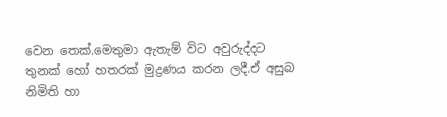වෙන තෙක්.මෙතුමා ඇතැම් විට අවුරුද්දට තුනක් හෝ හතරක් මුද්‍රණය කරන ලදී.ඒ අසුබ නිමිති හා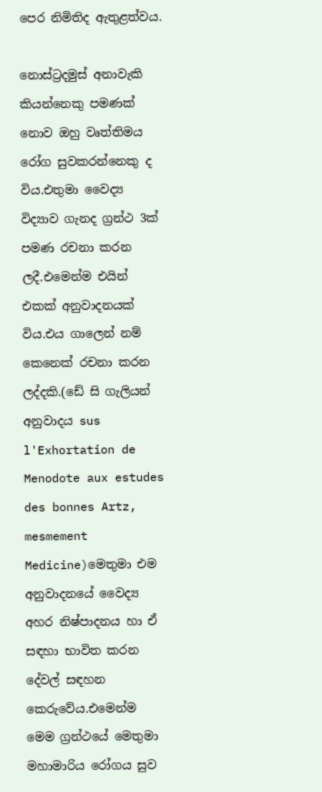පෙර නිමිතිද ඇතුළත්වය.

නොස්ට්‍රදමුස් අනාවැකි කියන්නෙකු පමණක් නොව ඔහු වෘත්තිමය රෝග සුවකරන්නෙකු ද විය.එතුමා වෛද්‍ය විද්‍යාව ගැනද ග්‍රන්ථ 3ක් පමණ රචනා කරන ලදී.එමෙන්ම එයින් එකක් අනුවාදනයක් විය.එය ගාලෙන් නම් කෙනෙක් රචනා කරන ලද්දකි.(ඩේ සි ගැලියන් අනුවාදය sus l'Exhortation de Menodote aux estudes des bonnes Artz, mesmement Medicine)මෙතුමා එම අනුවාදනයේ වෛද්‍ය අහර නිෂ්පාදනය හා ඒ සඳහා භාවිත කරන දේවල් සඳහන කෙරුවේය.එමෙන්ම මෙම ග්‍රන්ථයේ මෙතුමා මහාමාරිය රෝගය සුව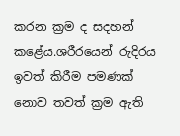කරන ක්‍රම ද සදහන් කළේය.ශරීරයෙන් රුදිරය ඉවත් කිරීම පමණක් නොව තවත් ක්‍රම ඇති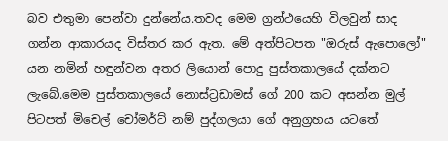බව එතුමා පෙන්වා දුන්නේය.තවද මෙම ග්‍රන්ථයෙහි විලවුන් සාද ගන්න ආකාරයද විස්තර කර ඇත. මේ අත්පිටපත "ඔරුස් ඇපොලෝ" යන නමින් හඳුන්වන අතර ලියොන් පොදු පුස්තකාලයේ දක්නට ලැබේ.මෙම පුස්තකාලයේ නොස්ට්‍රඩාමස් ගේ 200 කට අසන්න මුල් පිටපත් මිචෙල් චෝමර්ට් නම් පුද්ගලයා ගේ අනුග්‍රහය යටතේ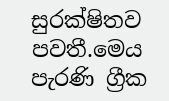සුරක්ෂිතව පවතී.මෙය පැරණි ග්‍රීක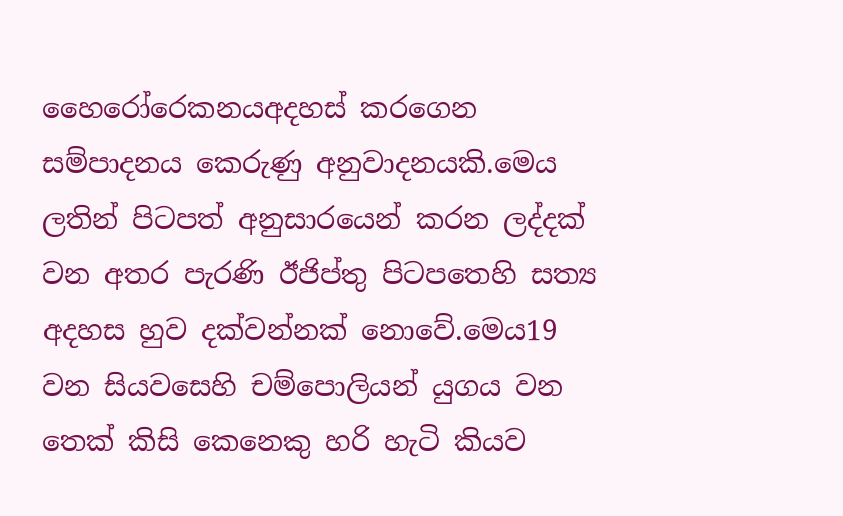හෛරෝරෙකනයඅදහස් කරගෙන සම්පාදනය කෙරුණු අනුවාදනයකි.මෙය ලතින් පිටපත් අනුසාරයෙන් කරන ලද්දක් වන අතර පැරණි ඊජිප්තු පිටපතෙහි සත්‍ය අදහස හුව දක්වන්නක් නොවේ.මෙය19 වන සියවසෙහි චම්පොලියන් යුගය වන තෙක් කිසි කෙනෙකු හරි හැටි කියව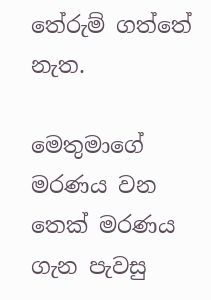තේරුම් ගත්තේ නැත.

මෙතුමාගේ මරණය වන තෙක් මරණය ගැන පැවසු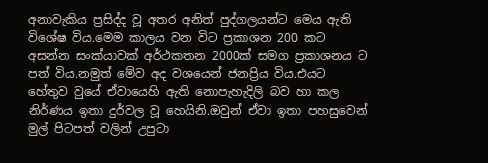අනාවැකිය ප්‍රසිද්ද වූ අතර අනිත් පුද්ගලයන්ට මෙය ඇති විශේෂ විය.මෙම කාලය වන විට ප්‍රකාශන 200 කට අසන්න සංක්යාවක් අර්ථකතන 2000ක් සමග ප්‍රකාශනය ට පත් විය.නමුත් මේව අද වශයෙන් ජනප්‍රිය විය.එයට හේතුව වුයේ ඒවායෙහි ඇති නොපැහැදිලි බව හා කල නිර්ණය ඉතා දුර්වල වූ හෙයිනි.ඔවුන් ඒවා ඉතා පහසුවෙන් මුල් පිටපත් වලින් උපුටා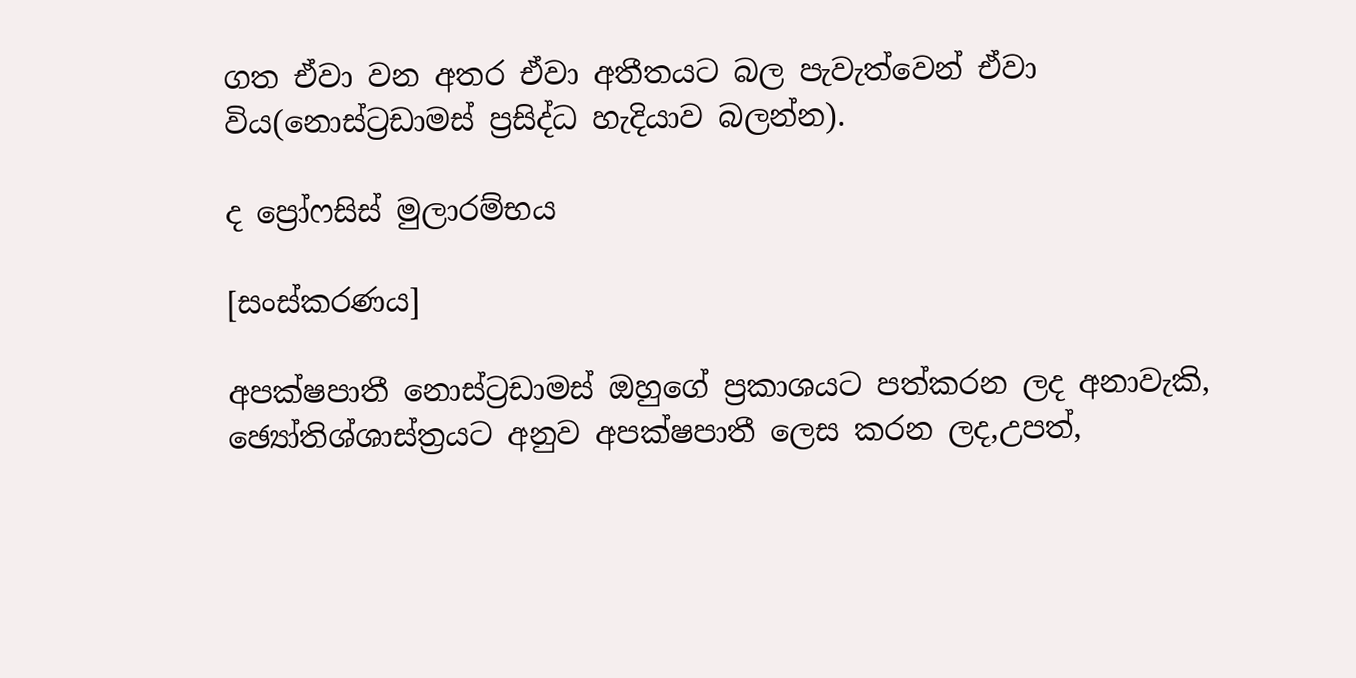ගත ඒවා වන අතර ඒවා අතීතයට බල පැවැත්වෙන් ඒවා විය(නොස්ට්‍රඩාමස් ප්‍රසිද්ධ හැදියාව බලන්න).

ද ප්‍රෝෆසිස් මුලාරම්භය

[සංස්කරණය]

අපක්ෂපාතී නොස්ට්‍රඩාමස් ඔහුගේ ප්‍රකාශයට පත්කරන ලද අනාවැකි, ඡ්‍යෝතිශ්ශාස්ත්‍රයට අනුව අපක්ෂපාතී ලෙස කරන ලද,උපත්,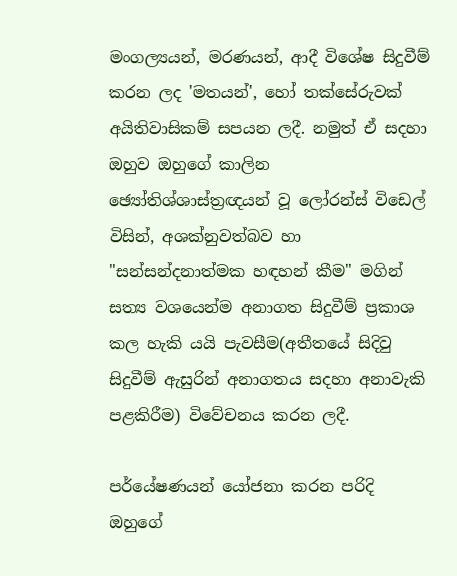මංගල්‍යයන්, මරණයන්, ආදී විශේෂ සිදුවීම් කරන ලද 'මතයන්', හෝ තක්සේරුවක් අයිතිවාසිකම් සපයන ලදී. නමුත් ඒ සදහා ඔහුව ඔහුගේ කාලින ඡ්‍යෝතිශ්ශාස්ත්‍රඥයන් වූ ලෝරන්ස් විඩෙල් විසින්, අශක්නුවත්බව හා "සන්සන්දනාත්මක හඳහන් කීම" මගින් සත්‍ය වශයෙන්ම අනාගත සිදුවීම් ප්‍රකාශ කල හැකි යයි පැවසීම(අතීතයේ සිදිවු සිදුවීම් ඇසුරින් අනාගතය සදහා අනාවැකි පළකිරීම) විවේචනය කරන ලදී.

පර්යේෂණයන් යෝජනා කරන පරිදි ඔහුගේ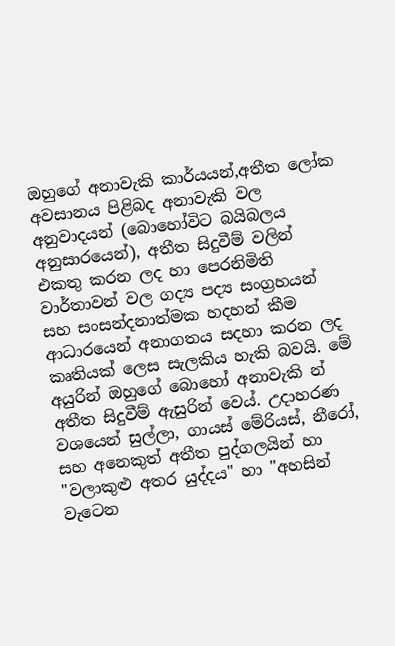ඔහුගේ අනාවැකි කාර්යයන්,අතීත ලෝක අවසානය පිළිබද අනාවැකි වල අනුවාදයන් (බොහෝවිට බයිබලය අනුසාරයෙන්), අතීත සිදුවීම් වලින් එකතු කරන ලද හා පෙරනිමිති වාර්තාවන් වල ගද්‍ය පද්‍ය සංග්‍රහයන් සහ සංසන්දනාත්මක හදහන් කීම ආධාරයෙන් අනාගතය සදහා කරන ලද කෘතියක් ලෙස සැලකිය හැකි බවයි. මේ අයුරින් ඔහුගේ බොහෝ අනාවැකි න් අතීත සිදුවීම් ඇසුරින් වෙය්. උදාහරණ වශයෙන් සුල්ලා, ගායස් මේරියස්, නීරෝ, සහ අනෙකුත් අතීත පුද්ගලයින් හා "වලාකුළු අතර යුද්දය" හා "අහසින් වැටෙන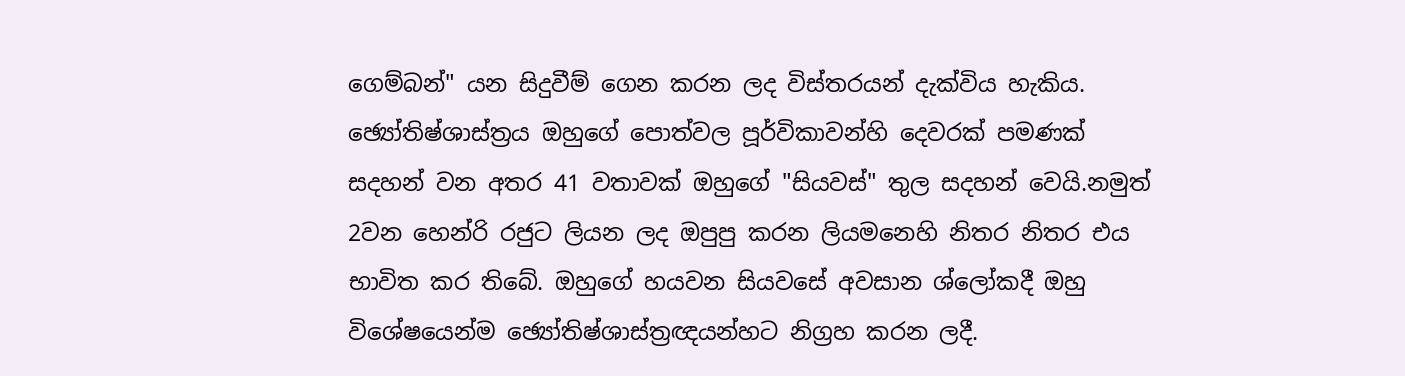ගෙම්බන්" යන සිදුවීම් ගෙන කරන ලද විස්තරයන් දැක්විය හැකිය. ඡ්‍යෝතිෂ්ශාස්ත්‍රය ඔහුගේ පොත්වල පූර්විකාවන්හි දෙවරක් පමණක් සදහන් වන අතර 41 වතාවක් ඔහුගේ "සියවස්" තුල සදහන් වෙයි.නමුත් 2වන හෙන්රි රජුට ලියන ලද ඔපුපු කරන ලියමනෙහි නිතර නිතර එය භාවිත කර තිබේ. ඔහුගේ හයවන සියවසේ අවසාන ශ්ලෝකදී ඔහු විශේෂයෙන්ම ඡ්‍යෝතිෂ්ශාස්ත්‍රඥයන්හට නිග්‍රහ කරන ලදී.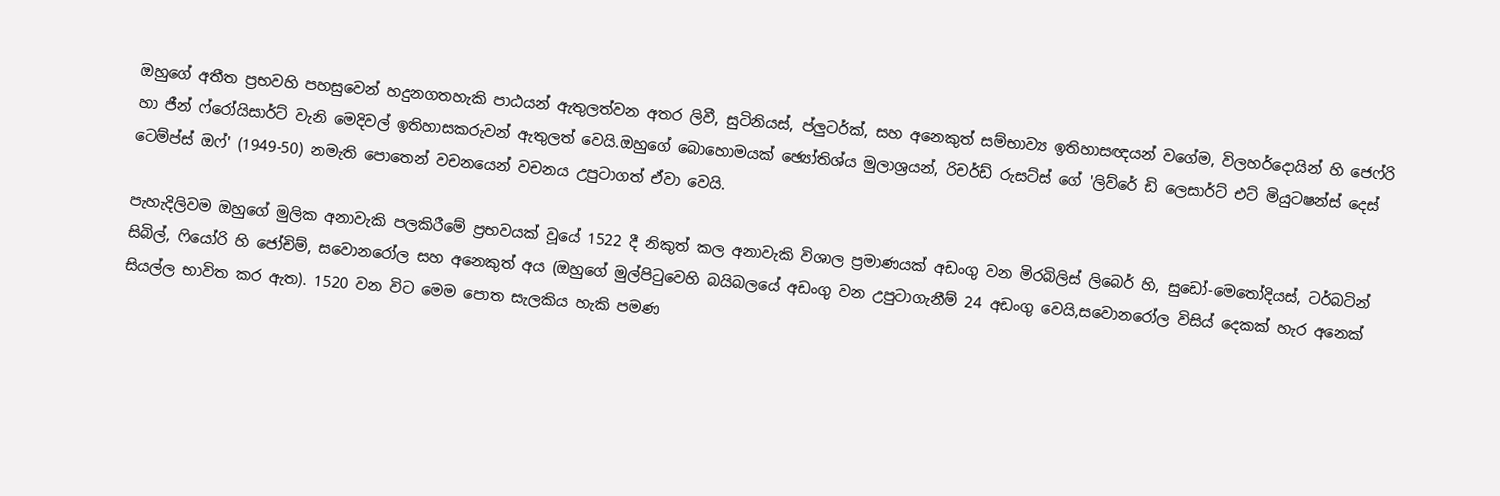ඔහුගේ අතීත ප්‍රභවහි පහසුවෙන් හදුනගතහැකි පාඨයන් ඇතුලත්වන අතර ලිවී, සුටිනියස්, ප්ලුටර්ක්, සහ අනෙකුත් සම්භාව්‍ය ඉතිහාසඥයන් වගේම, විලහර්දොයින් හි ජෙෆ්රි හා ජීන් ෆ්රෝයිසාර්ට් වැනි මෙදිවල් ඉතිහාසකරුවන් ඇතුලත් වෙයි.ඔහුගේ බොහොමයක් ඡ්‍යෝතිශ්ය මුලාශ්‍රයන්, රිචර්ඩ් රුසට්ස් ගේ 'ලිව්රේ ඩි ලෙසාර්ට් එට් මියුටෂන්ස් දෙස් ටෙම්ප්ස් ඔෆ්' (1949-50) නමැති පොතෙන් වචනයෙන් වචනය උපුටාගත් ඒවා වෙයි.

පැහැදිලිවම ඔහුගේ මුලික අනාවැකි පලකිරීමේ ප්‍රභවයක් වූයේ 1522 දී නිකුත් කල අනාවැකි විශාල ප්‍රමාණයක් අඩංගු වන මිරබිලිස් ලිබෙර් හි, සුඩෝ-මෙතෝදියස්, ටර්බටින් සිබිල්, ෆියෝරි හි ජෝචිම්, සවොනරෝල සහ අනෙකුත් අය (ඔහුගේ මුල්පිටුවෙහි බයිබලයේ අඩංගු වන උපුටාගැනීම් 24 අඩංගු වෙයි,සවොනරෝල විසිය් දෙකක් හැර අනෙක් සියල්ල භාවිත කර ඇත). 1520 වන විට මෙම පොත සැලකිය හැකි පමණ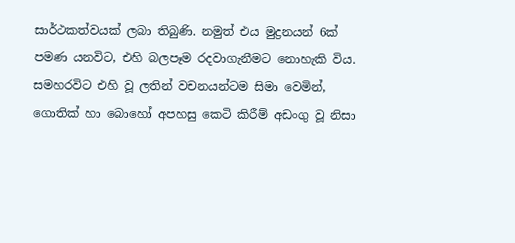සාර්ථකත්වයක් ලබා තිබුණි. නමුත් එය මුද්‍රනයන් 6ක් පමණ යනවිට, එහි බලපෑම රදවාගැනීමට නොහැකි විය. සමහරවිට එහි වූ ලතින් වචනයන්ටම සිමා වෙමින්, ගොතික් හා බොහෝ අපහසු කෙටි කිරීම් අඩංගු වූ නිසා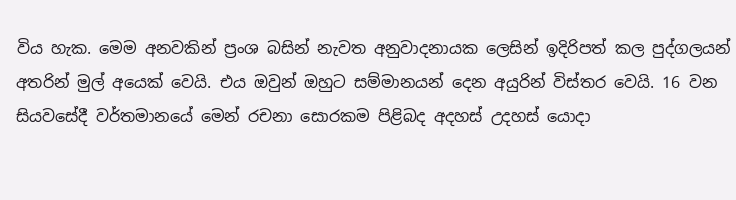විය හැක. මෙම අනවකින් ප්‍රංශ බසින් නැවත අනුවාදනායක ලෙසින් ඉදිරිපත් කල පුද්ගලයන් අතරින් මුල් අයෙක් වෙයි. එය ඔවුන් ඔහුට සම්මානයන් දෙන අයුරින් විස්තර වෙයි. 16 වන සියවසේදී වර්තමානයේ මෙන් රචනා සොරකම පිළිබද අදහස් උදහස් යොදා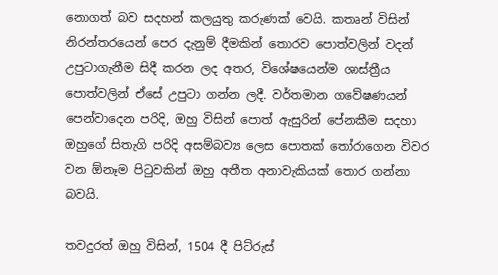නොගත් බව සදහන් කලයුතු කරුණක් වෙයි. කතෘන් විසින් නිරන්තරයෙන් පෙර දැනුම් දීමකින් තොරව පොත්වලින් වදන් උපුටාගැනීම සිදී කරන ලද අතර, විශේෂයෙන්ම ශාස්ත්‍රීය පොත්වලින් ඒසේ උපුටා ගන්න ලදී. වර්තමාන ගවේෂණයන් පෙන්වාදෙන පරිදි, ඔහු විසින් පොත් ඇසුරින් පේනකීම සදහා ඔහුගේ සිතැගි පරිදි අසම්බව්‍ය ලෙස පොතක් තෝරාගෙන විවර වන ඕනෑම පිටුවකින් ඔහු අතීත අනාවැකියක් තොර ගන්නා බවයි.

තවදුරත් ඔහු විසින්, 1504 දී පිට්රුස්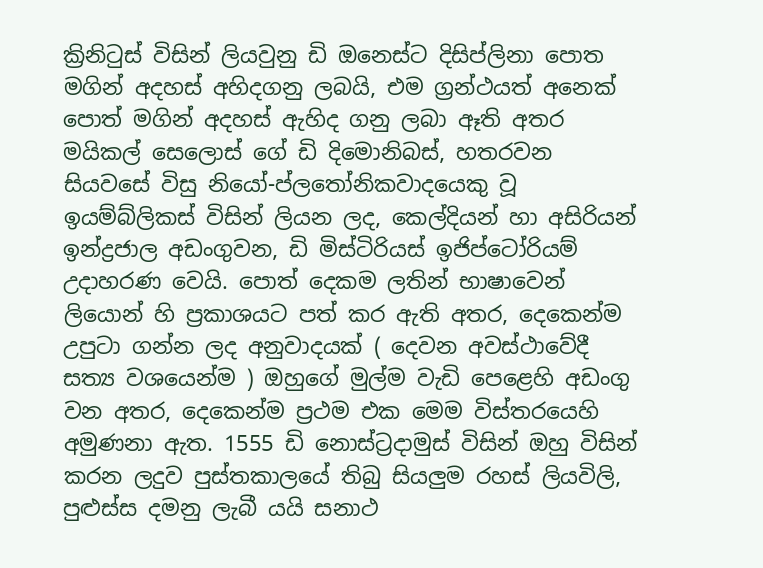ක්‍රිනිටුස් විසින් ලියවුනු ඩි ඔනෙස්ට දිසිප්ලිනා පොත මගින් අදහස් අහිදගනු ලබයි, එම ග්‍රන්ථයත් අනෙක් පොත් මගින් අදහස් ඇහිද ගනු ලබා ඈති අතර මයිකල් සෙලොස් ගේ ඩි දිමොනිබස්, හතරවන සියවසේ විසු නියෝ-ප්ලතෝනිකවාදයෙකු වූ ඉයම්බ්ලිකස් විසින් ලියන ලද, කෙල්දියන් හා අසිරියන් ඉන්ද්‍රජාල අඩංගුවන, ඩි මිස්ටිරියස් ඉජිප්ටෝරියම් උදාහරණ වෙයි. පොත් දෙකම ලතින් භාෂාවෙන් ලියොන් හි ප්‍රකාශයට පත් කර ඇති අතර, දෙකෙන්ම උපුටා ගන්න ලද අනුවාදයක් ( දෙවන අවස්ථාවේදී සත්‍ය වශයෙන්ම ) ඔහුගේ මුල්ම වැඩි පෙළෙහි අඩංගු වන අතර, දෙකෙන්ම ප්‍රථම එක මෙම විස්තරයෙහි අමුණනා ඇත. 1555 ඩි නොස්ට්‍රදාමුස් විසින් ඔහු විසින් කරන ලදුව පුස්තකාලයේ තිබු සියලුම රහස් ලියවිලි, පුළුස්ස දමනු ලැබී යයි සනාථ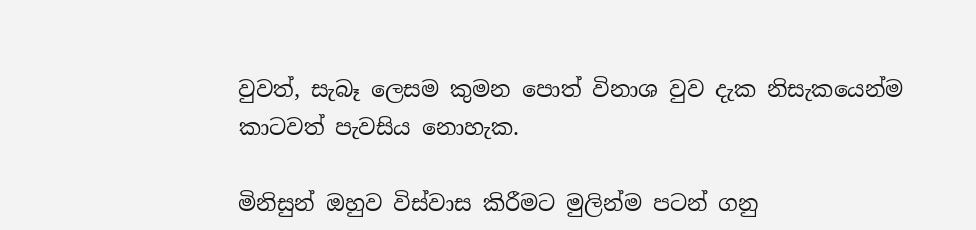වුවත්, සැබෑ ලෙසම කුමන පොත් විනාශ වුව දැක නිසැකයෙන්ම කාටවත් පැවසිය නොහැක.

මිනිසුන් ඔහුව විස්වාස කිරීමට මුලින්ම පටන් ගනු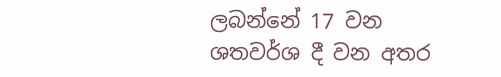ලබන්නේ 17 වන ශතවර්ශ දී වන අතර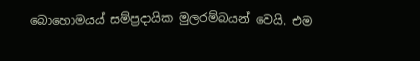බොහොමයය් සම්ප්‍රදායික මුලරම්බයන් වෙයි. එම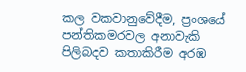කල වකවානුවේදීම, ප්‍රංශයේ පන්තිකමරවල අනාවැකි පිලිබදව කතාකිරීම අරඹ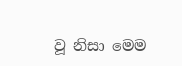වූ නිසා මෙම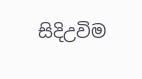සිදිඋවිම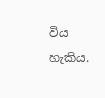විය හැකිය.